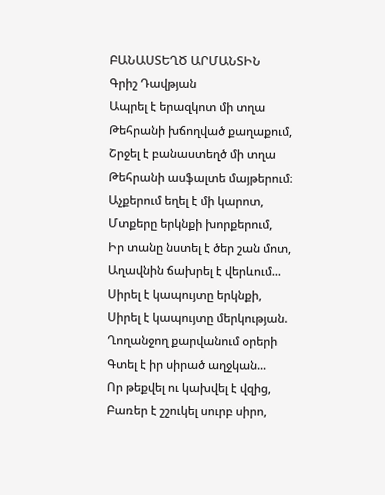ԲԱՆԱՍՏԵՂԾ ԱՐՄԱՆՏԻՆ
Գրիշ Դավթյան
Ապրել է երազկոտ մի տղա
Թեհրանի խճողված քաղաքում,
Շրջել է բանաստեղծ մի տղա
Թեհրանի ասֆալտե մայթերում։
Աչքերում եղել է մի կարոտ,
Մտքերը երկնքի խորքերում,
Իր տանը նստել է ծեր շան մոտ,
Աղավնին ճախրել է վերևում...
Սիրել է կապույտը երկնքի,
Սիրել է կապույտը մերկության.
Ղողանջող քարվանում օրերի
Գտել է իր սիրած աղջկան...
Որ թեքվել ու կախվել է վզից,
Բառեր է շշուկել սուրբ սիրո,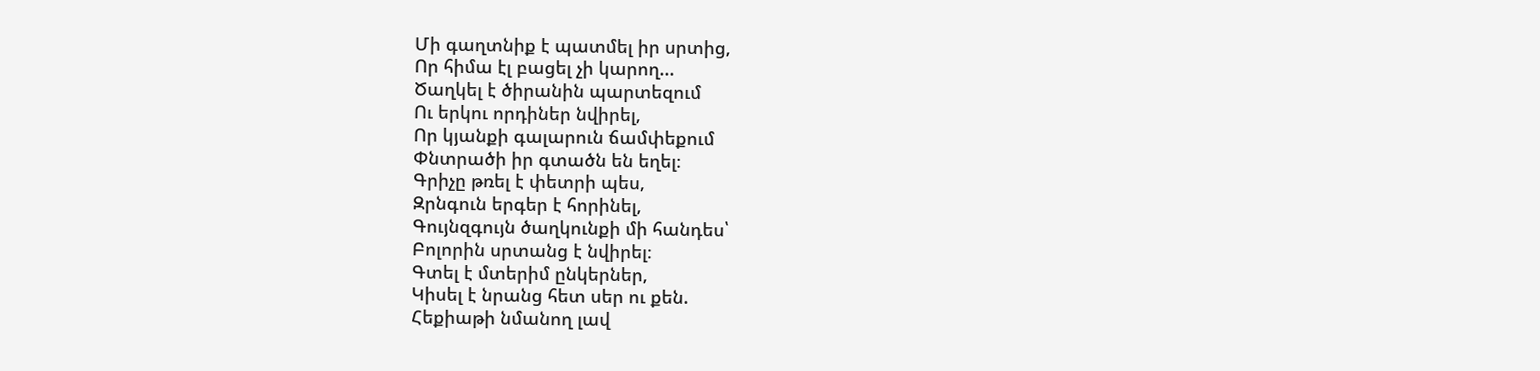Մի գաղտնիք է պատմել իր սրտից,
Որ հիմա էլ բացել չի կարող...
Ծաղկել է ծիրանին պարտեզում
Ու երկու որդիներ նվիրել,
Որ կյանքի գալարուն ճամփեքում
Փնտրածի իր գտածն են եղել։
Գրիչը թռել է փետրի պես,
Զրնգուն երգեր է հորինել,
Գույնզգույն ծաղկունքի մի հանդես՝
Բոլորին սրտանց է նվիրել։
Գտել է մտերիմ ընկերներ,
Կիսել է նրանց հետ սեր ու քեն.
Հեքիաթի նմանող լավ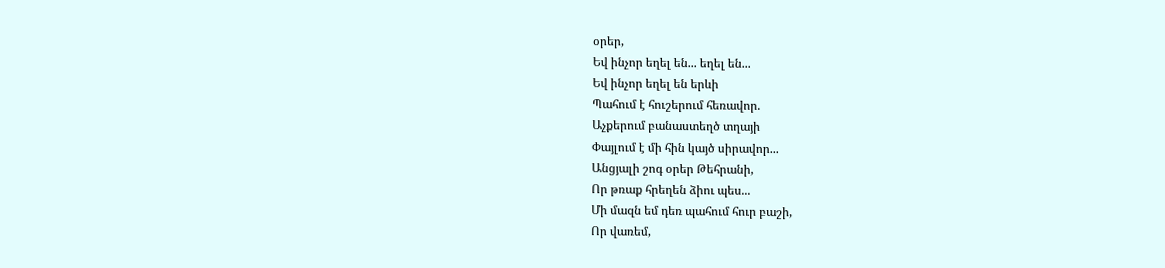օրեր,
Եվ ինչոր եղել են... եղել են...
Եվ ինչոր եղել են երևի
Պահում է հուշերում հեռավոր.
Աչքերում բանաստեղծ տղայի
Փայլում է մի հին կայծ սիրավոր...
Անցյալի շոգ օրեր Թեհրանի,
Որ թռաք հրեղեն ձիու պես...
Մի մազն եմ դեռ պահում հուր բաշի,
Որ վառեմ,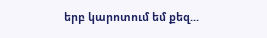երբ կարոտում եմ քեզ...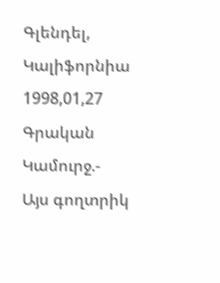Գլենդել, Կալիֆորնիա 1998,01,27
Գրական Կամուրջ.-
Այս գողտրիկ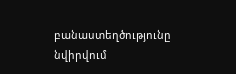բանաստեղծությունը նվիրվում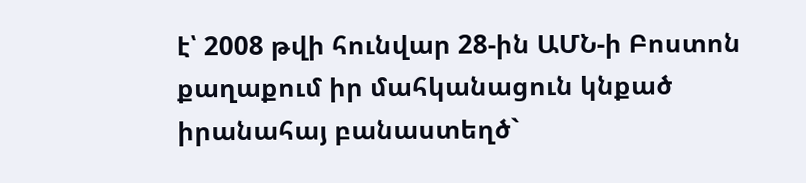է՝ 2008 թվի հունվար 28-ին ԱՄՆ-ի Բոստոն քաղաքում իր մահկանացուն կնքած իրանահայ բանաստեղծ`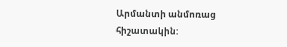Արմանտի անմոռաց հիշատակին: